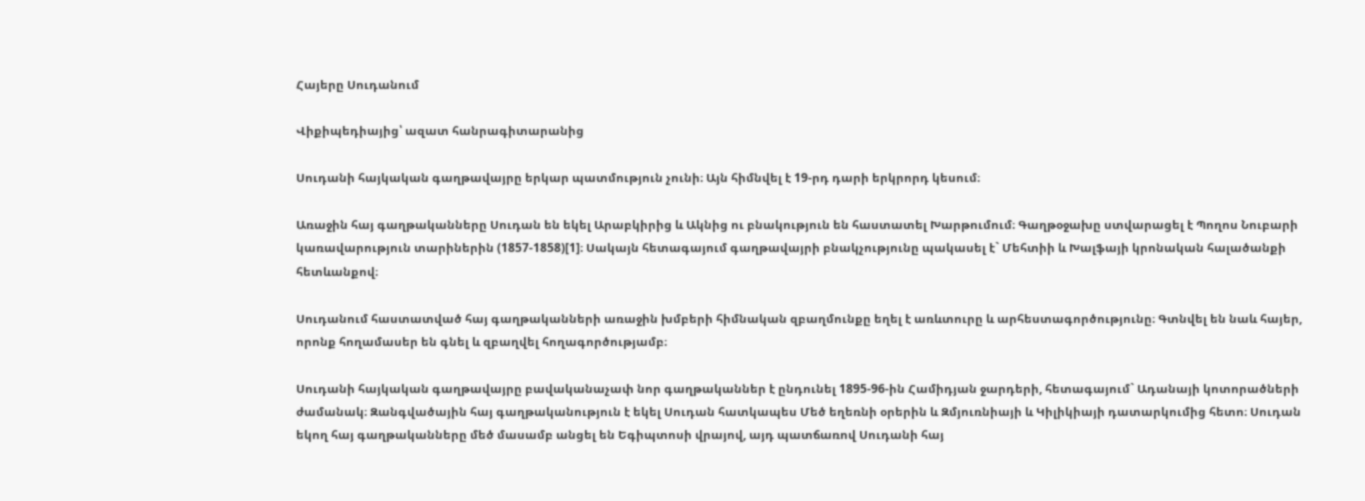Հայերը Սուդանում

Վիքիպեդիայից՝ ազատ հանրագիտարանից

Սուդանի հայկական գաղթավայրը երկար պատմություն չունի։ Այն հիմնվել է 19-րդ դարի երկրորդ կեսում։

Առաջին հայ գաղթականները Սուդան են եկել Արաբկիրից և Ակնից ու բնակություն են հաստատել Խարթումում։ Գաղթօջախը ստվարացել է Պողոս Նուբարի կառավարություն տարիներին (1857-1858)[1]։ Սակայն հետագայում գաղթավայրի բնակչությունը պակասել է` Մեհտիի և Խալֆայի կրոնական հալածանքի հետևանքով։

Սուդանում հաստատված հայ գաղթականների առաջին խմբերի հիմնական զբաղմունքը եղել է առևտուրը և արհեստագործությունը։ Գտնվել են նաև հայեր, որոնք հողամասեր են գնել և զբաղվել հողագործությամբ։

Սուդանի հայկական գաղթավայրը բավականաչափ նոր գաղթականներ է ընդունել 1895-96-ին Համիդյան ջարդերի, հետագայում` Ադանայի կոտորածների ժամանակ։ Զանգվածային հայ գաղթականություն է եկել Սուդան հատկապես Մեծ եղեռնի օրերին և Զմյուռնիայի և Կիլիկիայի դատարկումից հետո։ Սուդան եկող հայ գաղթականները մեծ մասամբ անցել են Եգիպտոսի վրայով, այդ պատճառով Սուդանի հայ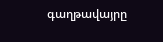գաղթավայրը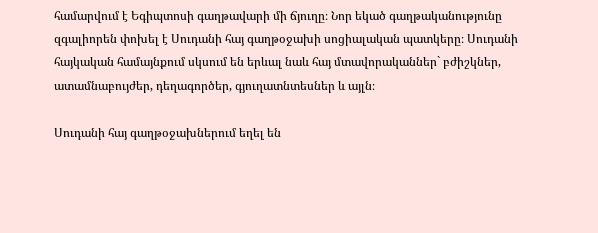համարվում է Եգիպտոսի գաղթավարի մի ճյուղը։ Նոր եկած գաղթականությունը զգալիորեն փոխել է Սուդանի հայ գաղթօջախի սոցիալական պատկերը։ Սուդանի հայկական համայնքում սկսում են երևալ նաև հայ մտավորականներ` բժիշկներ, ատամնաբույժեր, դեղագործեր, գյուղատնտեսներ և այլն։

Սուդանի հայ գաղթօջախներում եղել են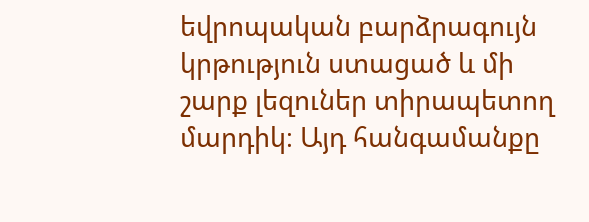եվրոպական բարձրագույն կրթություն ստացած և մի շարք լեզուներ տիրապետող մարդիկ։ Այդ հանգամանքը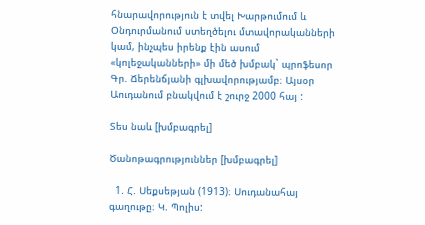հնարավորություն է տվել Խարթումում և Օնդուրմանում ստեղծելու մտավորականների կամ, ինչպես իրենք էին ասում «կոլեջականների» մի մեծ խմբակ` պրոֆեսոր Գր. Ճերենճյանի գլխավորությամբ։ Այսօր Աուդանում բնակվում է շուրջ 2000 հայ :

Տես նաև [խմբագրել]

Ծանոթագրություններ [խմբագրել]

  1. Հ. Սեքսեթյան (1913)։ Սուդանահայ գաղութը։ Կ. Պոլիս: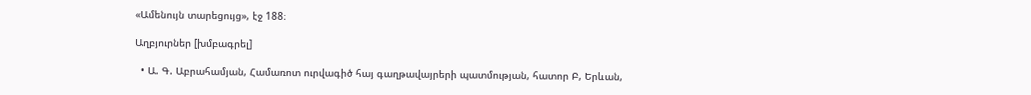«Ամենույն տարեցույց», էջ 188։

Աղբյուրներ [խմբագրել]

  • Ա. Գ. Աբրահամյան, Համառոտ ուրվագիծ հայ գաղթավայրերի պատմության, հատոր Բ, Երևան,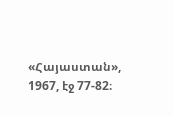«Հայաստան», 1967, էջ 77-82։